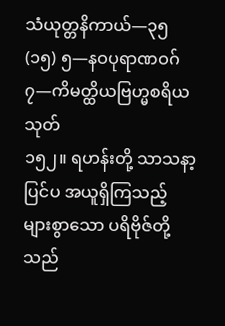သံယုတ္တနိကာယ်—၃၅
(၁၅) ၅—နဝပုရာဏဝဂ်
၇—ကိမတ္ထိယဗြဟ္မစရိယသုတ်
၁၅၂။ ရဟန်းတို့ သာသနာ့ပြင်ပ အယူရှိကြသည့် များစွာသော ပရိဗိုဇ်တို့သည်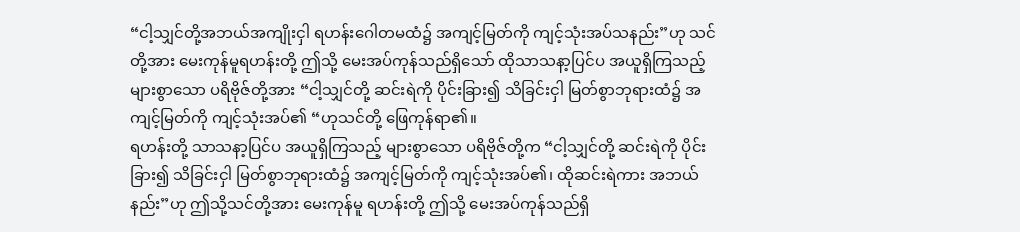“ငါ့သျှင်တို့အဘယ်အကျိုးငှါ ရဟန်းဂေါတမထံ၌ အကျင့်မြတ်ကို ကျင့်သုံးအပ်သနည်း”ဟု သင်တို့အား မေးကုန်မူရဟန်းတို့ ဤသို့ မေးအပ်ကုန်သည်ရှိသော် ထိုသာသနာ့ပြင်ပ အယူရှိကြသည့် များစွာသော ပရိဗိုဇ်တို့အား “ငါ့သျှင်တို့ ဆင်းရဲကို ပိုင်းခြား၍ သိခြင်းငှါ မြတ်စွာဘုရားထံ၌ အကျင့်မြတ်ကို ကျင့်သုံးအပ်၏ “ဟုသင်တို့ ဖြေကုန်ရာ၏။
ရဟန်းတို့ သာသနာ့ပြင်ပ အယူရှိကြသည့် များစွာသော ပရိဗိုဇ်တို့က “ငါ့သျှင်တို့ ဆင်းရဲကို ပိုင်းခြား၍ သိခြင်းငှါ မြတ်စွာဘုရားထံ၌ အကျင့်မြတ်ကို ကျင့်သုံးအပ်၏၊ ထိုဆင်းရဲကား အဘယ်နည်း”ဟု ဤသို့သင်တို့အား မေးကုန်မူ ရဟန်းတို့ ဤသို့ မေးအပ်ကုန်သည်ရှိ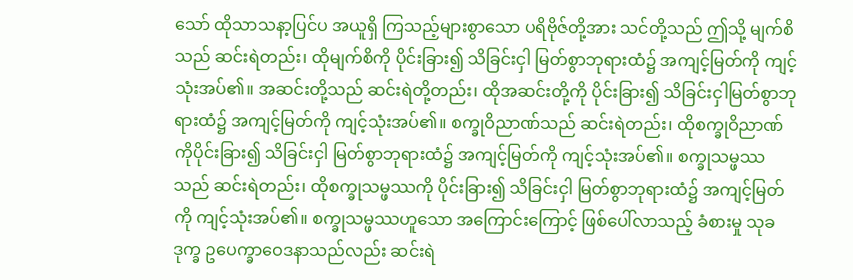သော် ထိုသာသနာ့ပြင်ပ အယူရှိ ကြသည့်များစွာသော ပရိဗိုဇ်တို့အား သင်တို့သည် ဤသို့ မျက်စိသည် ဆင်းရဲတည်း၊ ထိုမျက်စိကို ပိုင်းခြား၍ သိခြင်းငှါ မြတ်စွာဘုရားထံ၌ အကျင့်မြတ်ကို ကျင့်သုံးအပ်၏။ အဆင်းတို့သည် ဆင်းရဲတို့တည်း၊ ထိုအဆင်းတို့ကို ပိုင်းခြား၍ သိခြင်းငှါမြတ်စွာဘုရားထံ၌ အကျင့်မြတ်ကို ကျင့်သုံးအပ်၏။ စက္ခုဝိညာဏ်သည် ဆင်းရဲတည်း၊ ထိုစက္ခုဝိညာဏ်ကိုပိုင်းခြား၍ သိခြင်းငှါ မြတ်စွာဘုရားထံ၌ အကျင့်မြတ်ကို ကျင့်သုံးအပ်၏။ စက္ခုသမ္ဖဿသည် ဆင်းရဲတည်း၊ ထိုစက္ခုသမ္ဖဿကို ပိုင်းခြား၍ သိခြင်းငှါ မြတ်စွာဘုရားထံ၌ အကျင့်မြတ်ကို ကျင့်သုံးအပ်၏။ စက္ခုသမ္ဖဿဟူသော အကြောင်းကြောင့် ဖြစ်ပေါ်လာသည့် ခံစားမှု သုခ ဒုက္ခ ဥပေက္ခာဝေဒနာသည်လည်း ဆင်းရဲ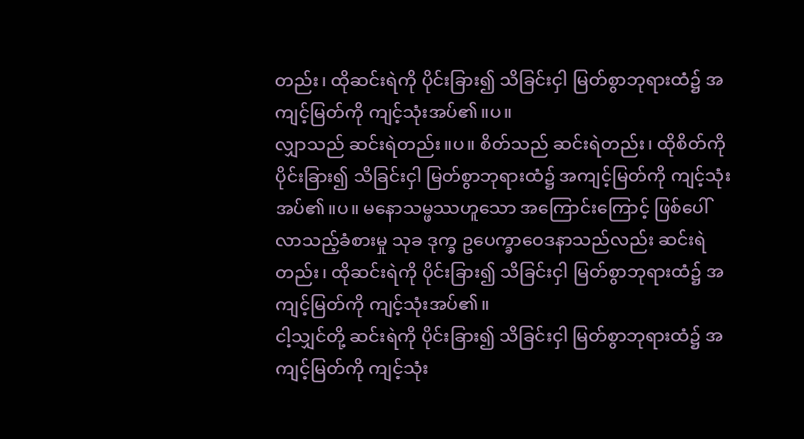တည်း၊ ထိုဆင်းရဲကို ပိုင်းခြား၍ သိခြင်းငှါ မြတ်စွာဘုရားထံ၌ အကျင့်မြတ်ကို ကျင့်သုံးအပ်၏။ပ။
လျှာသည် ဆင်းရဲတည်း။ပ။ စိတ်သည် ဆင်းရဲတည်း၊ ထိုစိတ်ကို ပိုင်းခြား၍ သိခြင်းငှါ မြတ်စွာဘုရားထံ၌ အကျင့်မြတ်ကို ကျင့်သုံးအပ်၏။ပ။ မနောသမ္ဖဿဟူသော အကြောင်းကြောင့် ဖြစ်ပေါ်လာသည့်ခံစားမှု သုခ ဒုက္ခ ဥပေက္ခာဝေဒနာသည်လည်း ဆင်းရဲတည်း၊ ထိုဆင်းရဲကို ပိုင်းခြား၍ သိခြင်းငှါ မြတ်စွာဘုရားထံ၌ အကျင့်မြတ်ကို ကျင့်သုံးအပ်၏။
ငါ့သျှင်တို့ ဆင်းရဲကို ပိုင်းခြား၍ သိခြင်းငှါ မြတ်စွာဘုရားထံ၌ အကျင့်မြတ်ကို ကျင့်သုံး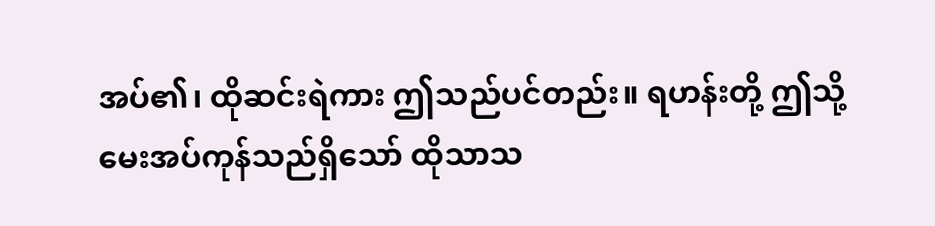အပ်၏၊ ထိုဆင်းရဲကား ဤသည်ပင်တည်း။ ရဟန်းတို့ ဤသို့ မေးအပ်ကုန်သည်ရှိသော် ထိုသာသ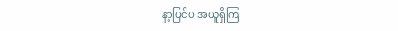နာ့ပြင်ပ အယူရှိကြ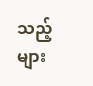သည့် များ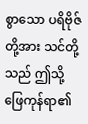စွာသော ပရိဗိုဇ်တို့အား သင်တို့သည် ဤသို့ ဖြေကုန်ရာ၏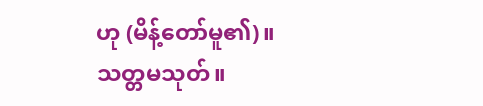ဟု (မိန့်တော်မူ၏)။
သတ္တမသုတ်။